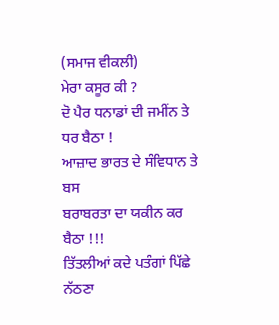(ਸਮਾਜ ਵੀਕਲੀ)
ਮੇਰਾ ਕਸੂਰ ਕੀ ?
ਦੋ ਪੈਰ ਧਨਾਡਾਂ ਦੀ ਜਮੀਂਨ ਤੇ ਧਰ ਬੈਠਾ !
ਆਜ਼ਾਦ ਭਾਰਤ ਦੇ ਸੰਵਿਧਾਨ ਤੇ ਬਸ
ਬਰਾਬਰਤਾ ਦਾ ਯਕੀਨ ਕਰ ਬੈਠਾ !!!
ਤਿੱਤਲੀਆਂ ਕਦੇ ਪਤੰਗਾਂ ਪਿੱਛੇ ਨੱਠਣਾ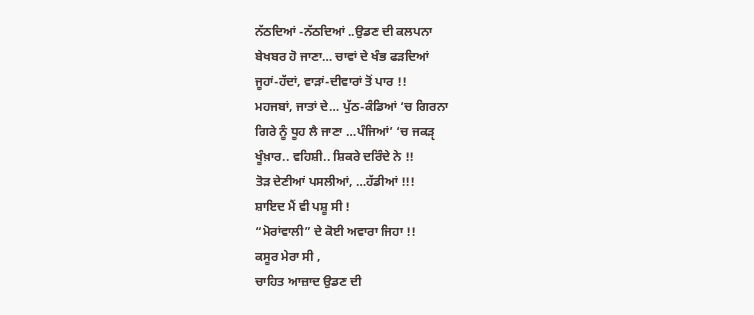ਨੱਠਦਿਆਂ -ਨੱਠਦਿਆਂ ..ਉਡਣ ਦੀ ਕਲਪਨਾ
ਬੇਖਬਰ ਹੋ ਜਾਣਾ… ਚਾਵਾਂ ਦੇ ਖੰਭ ਫੜਦਿਆਂ
ਜੂਹਾਂ-ਹੱਦਾਂ, ਵਾੜਾਂ-ਦੀਵਾਰਾਂ ਤੋਂ ਪਾਰ !!
ਮਹਜਬਾਂ, ਜਾਤਾਂ ਦੇ… ਪੁੱਠ-ਕੰਡਿਆਂ ‘ਚ ਗਿਰਨਾ
ਗਿਰੇ ਨੂੰ ਧੂਹ ਲੈ ਜਾਣਾ …ਪੰਜਿਆਂ’ ‘ਚ ਜਕੜੵ
ਖੂੰਖ਼ਾਰ.. ਵਹਿਸ਼ੀ.. ਸ਼ਿਕਰੇ ਦਰਿੰਦੇ ਨੇ !!
ਤੋੜ ਦੇਣੀਆਂ ਪਸਲੀਆਂ, …ਹੱਡੀਆਂ !!!
ਸ਼ਾਇਦ ਮੈਂ ਵੀ ਪਸ਼ੂ ਸੀ !
“ਮੋਰਾਂਵਾਲੀ” ਦੇ ਕੋਈ ਅਵਾਰਾ ਜਿਹਾ !!
ਕਸੂਰ ਮੇਰਾ ਸੀ ,
ਚਾਹਿਤ ਆਜ਼ਾਦ ਉਡਣ ਦੀ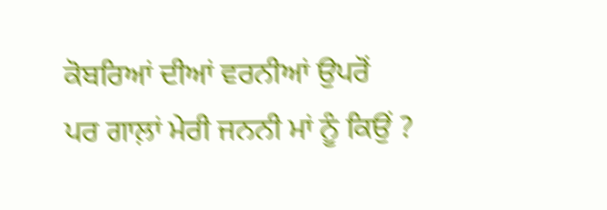ਕੋਬਰਿਆਂ ਦੀਆਂ ਵਰਨੀਆਂ ਉਪਰੋਂ
ਪਰ ਗਾਲ਼ਾਂ ਮੇਰੀ ਜਨਨੀ ਮਾਂ ਨੂੰ ਕਿਉਂ ?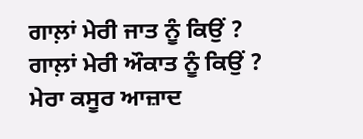ਗਾਲ਼ਾਂ ਮੇਰੀ ਜਾਤ ਨੂੰ ਕਿਉਂ ?
ਗਾਲ਼ਾਂ ਮੇਰੀ ਔਕਾਤ ਨੂੰ ਕਿਉਂ ?
ਮੇਰਾ ਕਸੂਰ ਆਜ਼ਾਦ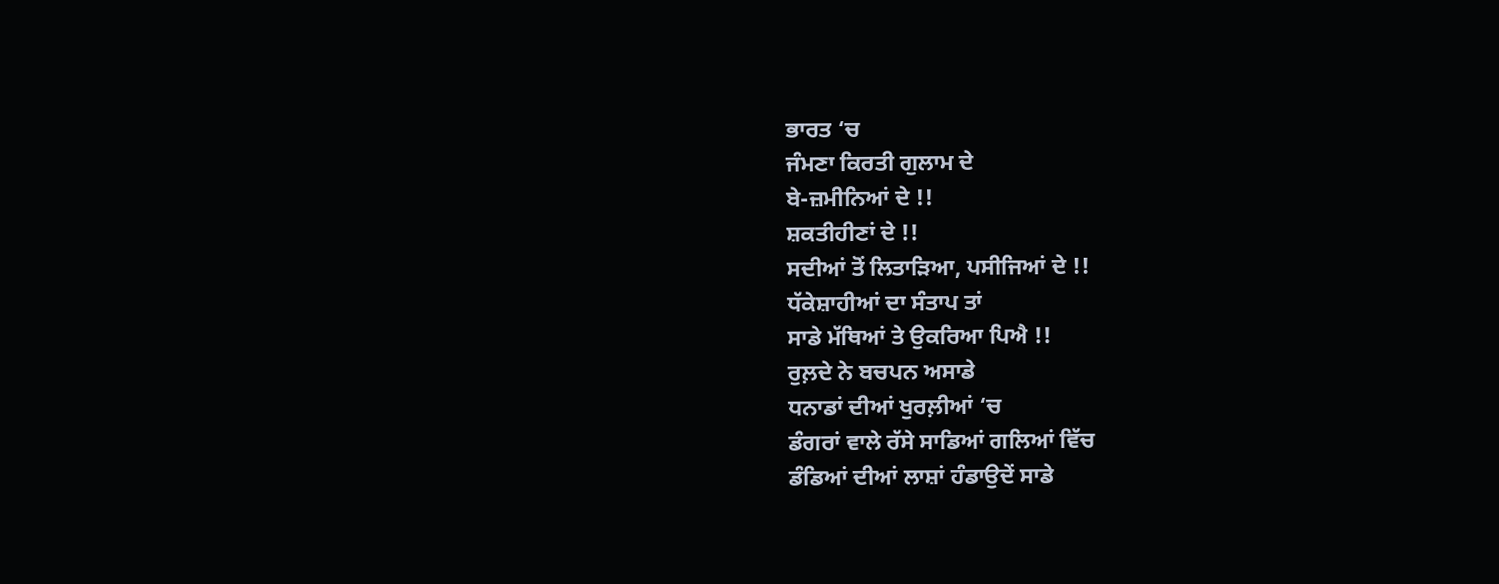ਭਾਰਤ ‘ਚ
ਜੰਮਣਾ ਕਿਰਤੀ ਗੁਲਾਮ ਦੇ
ਬੇ-ਜ਼ਮੀਨਿਆਂ ਦੇ !!
ਸ਼ਕਤੀਹੀਣਾਂ ਦੇ !!
ਸਦੀਆਂ ਤੋਂ ਲਿਤਾੜਿਆ, ਪਸੀਜਿਆਂ ਦੇ !!
ਧੱਕੇਸ਼ਾਹੀਆਂ ਦਾ ਸੰਤਾਪ ਤਾਂ
ਸਾਡੇ ਮੱਥਿਆਂ ਤੇ ਉਕਰਿਆ ਪਿਐ !!
ਰੁਲ਼ਦੇ ਨੇ ਬਚਪਨ ਅਸਾਡੇ
ਧਨਾਡਾਂ ਦੀਆਂ ਖੁਰਲ਼ੀਆਂ ‘ਚ
ਡੰਗਰਾਂ ਵਾਲੇ ਰੱਸੇ ਸਾਡਿਆਂ ਗਲਿਆਂ ਵਿੱਚ
ਡੰਡਿਆਂ ਦੀਆਂ ਲਾਸ਼ਾਂ ਹੰਡਾਉਦੇਂ ਸਾਡੇ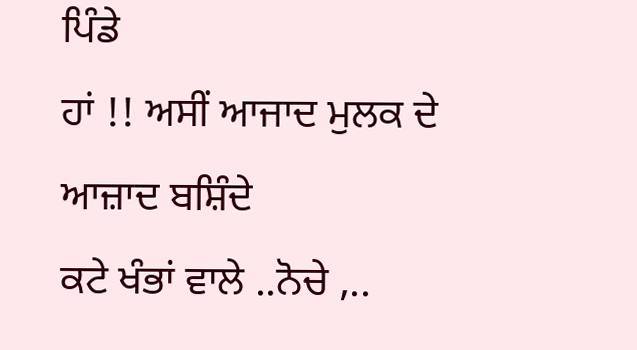ਪਿੰਡੇ
ਹਾਂ !! ਅਸੀਂ ਆਜਾਦ ਮੁਲਕ ਦੇ ਆਜ਼ਾਦ ਬਸ਼ਿੰਦੇ
ਕਟੇ ਖੰਭਾਂ ਵਾਲੇ ..ਨੋਚੇ ,..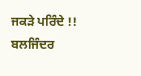ਜਕੜੇ ਪਰਿੰਦੇ !!
ਬਲਜਿੰਦਰ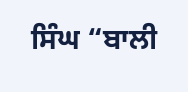ਸਿੰਘ “ਬਾਲੀ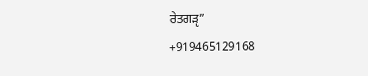ਰੇਤਗੜੵ”
+919465129168